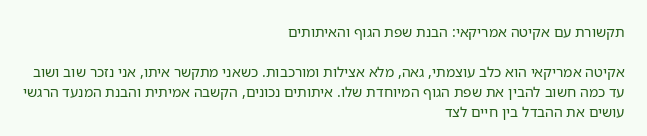תקשורת עם אקיטה אמריקאי: הבנת שפת הגוף והאיתותים

אקיטה אמריקאי הוא כלב עוצמתי, גאה, מלא אצילות ומורכבות. כשאני מתקשר איתו, אני נזכר שוב ושוב עד כמה חשוב להבין את שפת הגוף המיוחדת שלו. איתותים נכונים, הקשבה אמיתית והבנת המנעד הרגשי עושים את ההבדל בין חיים לצד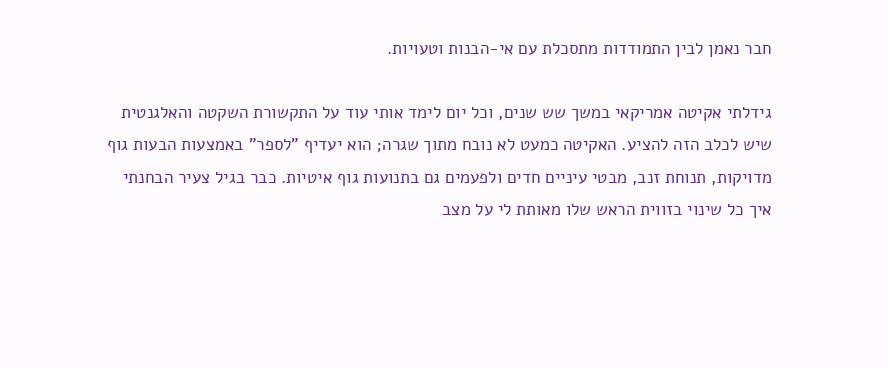חבר נאמן לבין התמודדות מתסכלת עם אי-הבנות וטעויות.

גידלתי אקיטה אמריקאי במשך שש שנים, וכל יום לימד אותי עוד על התקשורת השקטה והאלגנטית שיש לכלב הזה להציע. האקיטה כמעט לא נובח מתוך שגרה; הוא יעדיף "לספר" באמצעות הבעות גוף מדויקות, תנוחת זנב, מבטי עיניים חדים ולפעמים גם בתנועות גוף איטיות. כבר בגיל צעיר הבחנתי איך כל שינוי בזווית הראש שלו מאותת לי על מצב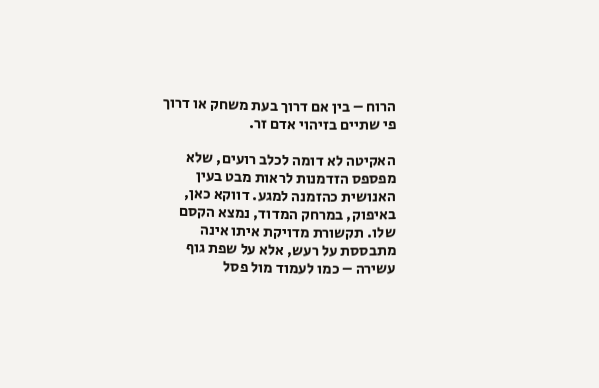הרוח – בין אם דרוך בעת משחק או דרוך פי שתיים בזיהוי אדם זר.

האקיטה לא דומה לכלב רועים, שלא מפספס הזדמנות לראות מבט בעין האנושית כהזמנה למגע. דווקא כאן, באיפוק, במרחק המדוד, נמצא הקסם שלו. תקשורת מדויקת איתו אינה מתבססת על רעש, אלא על שפת גוף עשירה – כמו לעמוד מול פסל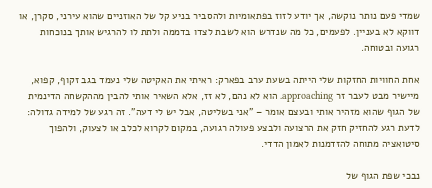שמדי פעם נותר נוקשה, אך יודע לזוז בפתאומיות ולהסביר בניע קל של האוזניים שהוא עירני, סקרן, או דווקא לא בעניין. לפעמים, כל מה שנדרש הוא לשבת לצדו בדממה ולתת לו להרגיש אותך בנוכחות רגועה ובטוחה.

אחת החוויות החזקות שלי הייתה בשעת ערב בפארק: ראיתי את האקיטה שלי נעמד בגב זקוף, קפוא, מיישיר מבט לעבר זר approaching. הוא לא נהם, לא זז, אלא השאיר אותי להבין מההקשחה הדינמית של הגוף שהוא מזהיר אותי ובעצם אומר – "אני בשליטה, אבל יש לי דעה". זה רגע של למידה גדולה: לדעת רגע להחזיק חזק את הרצועה ולבצע פעולה רגועה, במקום לקרוא לכלב או לצעוק, ולהפוך סיטואציה מתוחה להזדמנות לאמון הדדי.

נבכי שפת הגוף של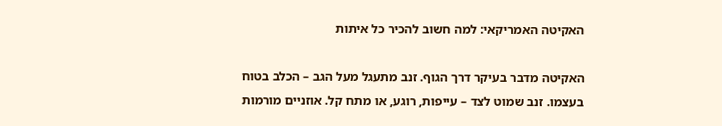האקיטה האמריקאי: למה חשוב להכיר כל איתות

האקיטה מדבר בעיקר דרך הגוף. זנב מתעגל מעל הגב – הכלב בטוח בעצמו. זנב שמוט לצד – עייפות, רוגע, או מתח קל. אוזניים מורמות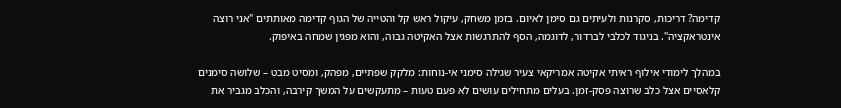קדימה? דריכות, סקרנות ולעיתים גם סימן לאיום. בזמן משחק, עיקול ראש קל והטייה של הגוף קדימה מאותתים "אני רוצה אינטראקציה". בניגוד לכלבי לברדור, לדוגמה, הסף להתרגשות אצל האקיטה גבוה, והוא מפגין שמחה באיפוק.

במהלך לימודי אילוף ראיתי אקיטה אמריקאי צעיר שגילה סימני אי-נוחות: מלקק שפתיים, מפהק, ומסיט מבט – שלושה סימנים קלאסיים אצל כלב שרוצה פסק-זמן. בעלים מתחילים עושים לא פעם טעות – מתעקשים על המשך קירבה, והכלב מגביר את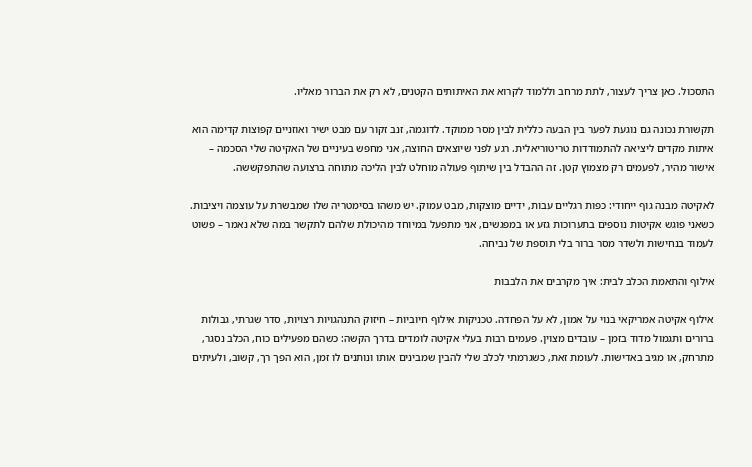התסכול. כאן צריך לעצור, לתת מרחב וללמוד לקרוא את האיתותים הקטנים, לא רק את הברור מאליו.

תקשורת נכונה גם נוגעת לפער בין הבעה כללית לבין מסר ממוקד. לדוגמה, זנב זקור עם מבט ישיר ואוזניים קפוצות קדימה הוא איתות מקדים ליציאה להתמודדות טריטוריאלית. רגע לפני שיוצאים החוצה, אני מחפש בעיניים של האקיטה שלי הסכמה – אישור מהיר, לפעמים רק מצמוץ קטן. זה ההבדל בין שיתוף פעולה מוחלט לבין הליכה מתוחה ברצועה שהתפקששה.

לאקיטה מבנה גוף ייחודי: כפות רגליים עבות, ידיים מוצקות, מבט עמוק. יש משהו בסימטריה שלו שמבשרת על עוצמה ויציבות. כשאני פוגש אקיטות נוספים בתערוכות גזע או במפגשים, אני מתפעל במיוחד מהיכולת שלהם לתקשר במה שלא נאמר – פשוט לעמוד בנחישות ולשדר מסר ברור בלי תוספת של נביחה.

אילוף והתאמת הכלב לבית: איך מקרבים את הלבבות

אילוף אקיטה אמריקאי בנוי על אמון, לא על הפחדה. טכניקות אילוף חיוביות – חיזוק התנהגויות רצויות, סדר שגרתי, גבולות ברורים ותגמול מדוד בזמן – עובדים מצוין. פעמים רבות בעלי אקיטה לומדים בדרך הקשה: כשהם מפעילים כוח, הכלב נסגר, מתרחק, או מגיב באדישות. לעומת זאת, כשגרמתי לכלב שלי להבין שמבינים אותו ונותנים לו זמן, הוא הפך רך, קשוב, ולעיתים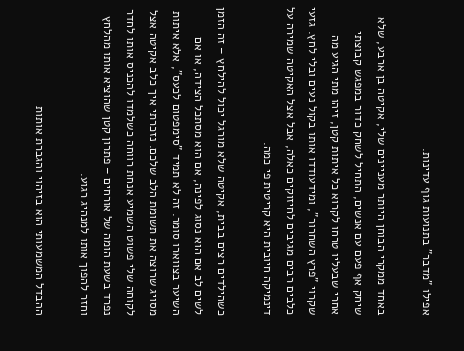אפילו "מדבר" בתנועות גוף עדינות.

באחד ממקרי הבוחן היותר מעניינים שלי, אקיטה בן ארבע, שלא שיחק אף פעם עם אנשים, התחיל לשחק כדור במפגש קבוצתי אחרי שבעליו טרחו לקרוא כל איתות קטן, זיהו מתי הגיע מה שקרוי "פרץ השחרור", ומידעודדו אותו בקול נעים ובלי לחץ. גזעי כלבים רבים מגיבים לחיזוקים כאלה, אבל אצל האקיטה שמירה על דינמיקה חיובית היא קריטית פי כמה.

כשהילדים רצים בבית, אקיטה שלא מורגל יכול להילחץ – זה הזמן לשים לב אם הוא נסוג לפינה, אם הוא מסתכל הצידה, או אם השיער בצווארו סומר. זה לא תמיד "סימפטום לכעס", אלא איתות מסויג שרוצה את תשומת הלב שלכם. נזכרתי איך כלב אקיטה אצל לקוחה שלי פשוט השמיע אנחת רווחה כשלמדו להכניס אותו לחדר נפרד בשעת הומה של אורחים – פתרון קטן שהוציא אותו מהלחץ וחזר להפוך אותו למנהיג רגוע.

ההבדל המשמעותי הוא בזיהוי והגברת אותות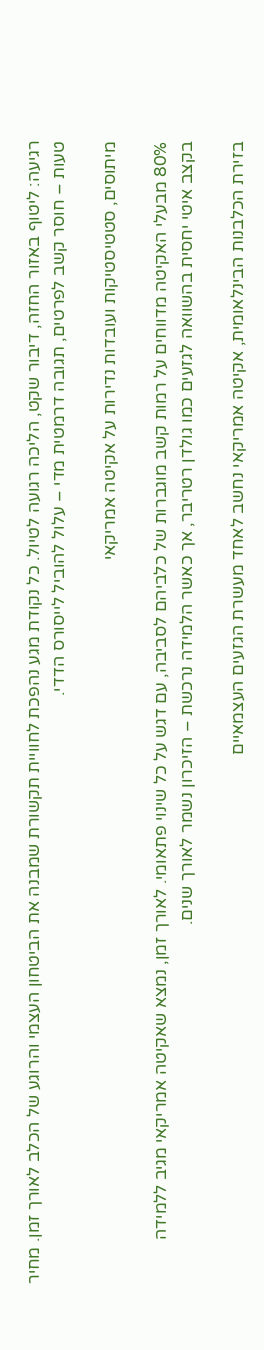רגיעה: ליטוף באזור החזה, דיבור שקט, הליכה רגועה לטיול. כל נקודת מגע נהפכת לחוויית תקשורת שמבנה את הביטחון העצמי והרוגע של הכלב לאורך זמן. מחיר טעות – חוסר קשב לפרטים, תגובה דרמטית מדי – עלול להוביל לייסורס הדדי.

מיתוסים, סטטיסטיקות ועובדות נדירות על אקיטה אמריקאי

80% מבעלי האקיטה מדווחים על רמות קשב מוגברות של כלביהם לסביבה, עם דגש על כל שינוי פתאומי. לאורך זמן, נמצא שאקיטה אמריקאי מגיב ללמידה בקצב איטי יחסית בהשוואה לגזעים כמו גולדן רטריבר, אך כאשר הלמידה נרכשת – הזיכרון נשמר לאורך שנים.

בזירת הכלבנות הבינלאומית, אקיטה אמריקאי נחשב לאחד מעשרת הגזעים העצמאיים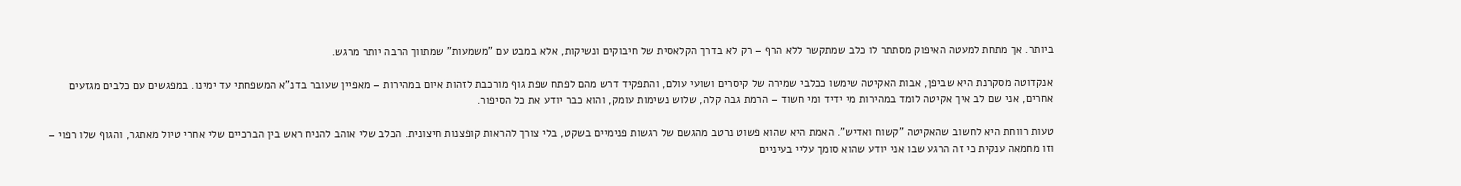ביותר. אך מתחת למעטה האיפוק מסתתר לו כלב שמתקשר ללא הרף – רק לא בדרך הקלאסית של חיבוקים ונשיקות, אלא במבט עם "משמעות" שמתווך הרבה יותר מרגש.

אנקדוטה מסקרנת היא שביפן, אבות האקיטה שימשו ככלבי שמירה של קיסרים ושועי עולם, והתפקיד דרש מהם לפתח שפת גוף מורכבת לזהות איום במהירות – מאפיין שעובר בדנ"א המשפחתי עד ימינו. במפגשים עם כלבים מגזעים אחרים, אני שם לב איך אקיטה לומד במהירות מי ידיד ומי חשוד – הרמת גבה קלה, שלוש נשימות עומק, והוא כבר יודע את כל הסיפור.

טעות רווחת היא לחשוב שהאקיטה "קשוח ואדיש". האמת היא שהוא פשוט נרטב מהגשם של רגשות פנימיים בשקט, בלי צורך להראות קופצנות חיצונית. הכלב שלי אוהב להניח ראש בין הברכיים שלי אחרי טיול מאתגר, והגוף שלו רפוי – וזו מחמאה ענקית כי זה הרגע שבו אני יודע שהוא סומך עליי בעיניים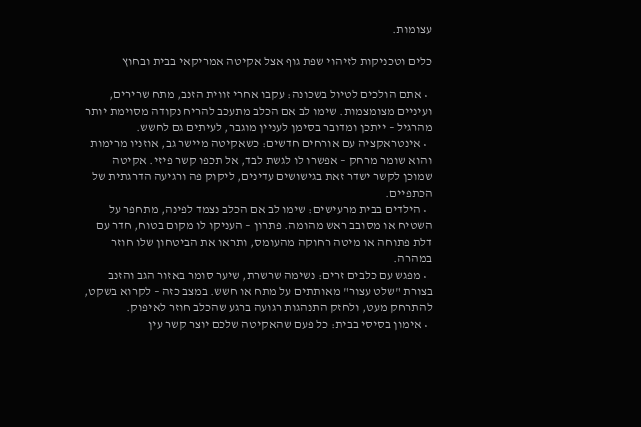עצומות.

כלים וטכניקות לזיהוי שפת גוף אצל אקיטה אמריקאי בבית ובחוץ

  • אתם הולכים לטיול בשכונה: עקבו אחרי זווית הזנב, מתח שרירים, ועיניים מצומצמות. שימו לב אם הכלב מתעכב להריח נקודה מסוימת יותר מהרגיל – ייתכן ומדובר בסימן לעניין מוגבר, לעיתים גם לחשש.
  • אינטראקציה עם אורחים חדשים: כשאקיטה מיישר גב, אוזניו מרימות והוא שומר מרחק – אפשרו לו לגשת לבד, אל תכפו קשר פיזי. אקיטה שמוכן לקשר ישדר זאת בגישושים עדינים, ליקוק פה ורגיעה הדרגתית של הכתפיים.
  • הילדים בבית מרעישים: שימו לב אם הכלב נצמד לפינה, מתחפר על השטיח או מסובב ראש מהומה. פתרון – העניקו לו מקום בטוח, חדר עם דלת פתוחה או מיטה רחוקה מהעומס, ותראו את הביטחון שלו חוזר במהרה.
  • מפגש עם כלבים זרים: נשימה שרשרת, שיער סומר באזור הגב והזנב בצורת "שלט עצור" מאותתים על מתח או חשש. במצב כזה – לקרוא בשקט, להתרחק מעט, ולחזק התנהגות רגועה ברגע שהכלב חוזר לאיפוק.
  • אימון בסיסי בבית: כל פעם שהאקיטה שלכם יוצר קשר עין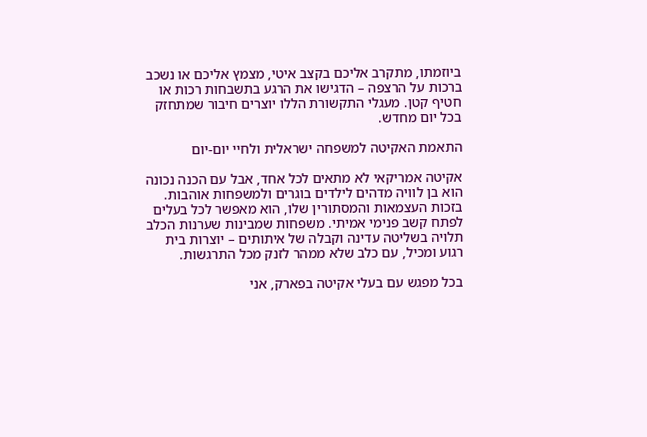ביוזמתו, מתקרב אליכם בקצב איטי, מצמץ אליכם או נשכב ברכות על הרצפה – הדגישו את הרגע בתשבחות רכות או חטיף קטן. מעגלי התקשורת הללו יוצרים חיבור שמתחזק בכל יום מחדש.

התאמת האקיטה למשפחה ישראלית ולחיי יום-יום

אקיטה אמריקאי לא מתאים לכל אחד, אבל עם הכנה נכונה הוא בן לוויה מדהים לילדים בוגרים ולמשפחות אוהבות. בזכות העצמאות והמסתורין שלו, הוא מאפשר לכל בעלים לפתח קשב פנימי אמיתי. משפחות שמבינות שערנות הכלב תלויה בשליטה עדינה וקבלה של איתותים – יוצרות בית רגוע ומכיל, עם כלב שלא ממהר לזנק מכל התרגשות.

בכל מפגש עם בעלי אקיטה בפארק, אני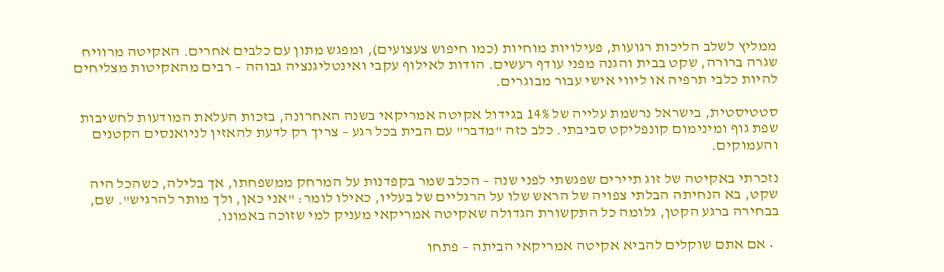ממליץ לשלב הליכות רגועות, פעילויות מוחיות (כמו חיפוש צעצועים), ומפגש מתון עם כלבים אחרים. האקיטה מרוויח שגרה ברורה, שקט בבית והגנה מפני עודף רעשים. הודות לאילוף עקבי ואינטליגנציה גבוהה – רבים מהאקיטות מצליחים להיות כלבי תרפיה או ליווי אישי עבור מבוגרים.

סטטיסטית, בישראל נרשמת עלייה של 14% בגידול אקיטה אמריקאי בשנה האחרונה, בזכות העלאת המודעות לחשיבות שפת גוף ומינימום קונפליקט סביבתי. כלב כזה "מדבר" עם הבית בכל רגע – צריך רק לדעת להאזין לניואנסים הקטנים והעמוקים.

נזכרתי באקיטה של זוג תיירים שפגשתי לפני שנה – הכלב שמר בקפדנות על המרחק ממשפחתו, אך בלילה, כשהכל היה שקט, בא הנחיתה הבלתי צפויה של הראש שלו על הרגליים של בעליו, כאילו לומר: "אני כאן, ולך מותר להרגיש". שם, בבחירה ברגע הקטן, גלומה כל התקשורת הגדולה שאקיטה אמריקאי מעניק למי שזוכה באמונו.

  • אם אתם שוקלים להביא אקיטה אמריקאי הביתה – פתחו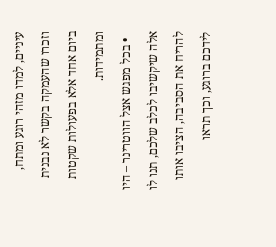עיניים, למדו מזהי רוגע ומתח, וזכרו שהעמקה בקשר לא נבנית ביום אחד אלא בפעולות שקטות ומתמידות.
  • בכל מפגש אצל הווטרינר – היו אלה שיקשיבו לכלב שלכם, תנו לו להריח את הסביבה, הציבו אותו לידכם ברוגע, וכך תראו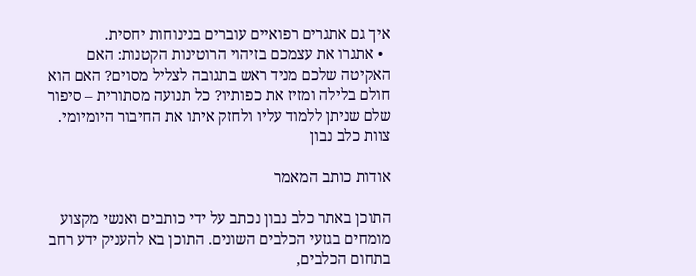איך גם אתגרים רפואיים עוברים בנינוחות יחסית.
  • אתגרו את עצמכם בזיהוי הרוטינות הקטנות: האם האקיטה שלכם מניד ראש בתגובה לצליל מסוים? האם הוא חולם בלילה ומזיז את כפותיו? כל תנועה מסתורית – סיפור שלם שניתן ללמוד עליו ולחזק איתו את החיבור היומיומי.
צוות כלב נבון

אודות כותב המאמר

התוכן באתר כלב נבון נכתב על ידי כותבים ואנשי מקצוע מומחים בגזעי הכלבים השונים. התוכן בא להעניק ידע רחב בתחום הכלבים,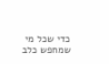כדי שכל מי שמחפש כלב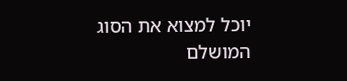יוכל למצוא את הסוג המושלם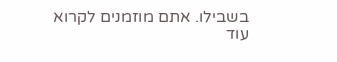בשבילו. אתם מוזמנים לקרוא עוד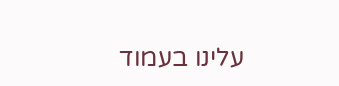עלינו בעמוד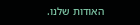האודות שלנו.